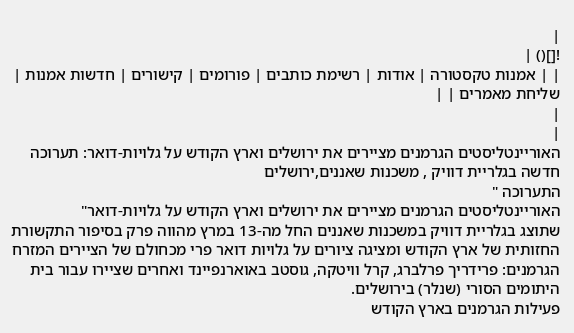|
![]() |
| | אמנות טקסטורה | אודות | רשימת כותבים | פורומים | קישורים | חדשות אמנות | שליחת מאמרים | |
|
|
האוריינטליסטים הגרמנים מציירים את ירושלים וארץ הקודש על גלויות-דואר: תערוכה חדשה בגלריית דוויק , משכנות שאננים,ירושלים
התערוכה "
האוריינטליסטים הגרמנים מציירים את ירושלים וארץ הקודש על גלויות-דואר"
שתוצג בגלריית דוויק במשכנות שאננים החל מה-13 במרץ מהווה פרק בסיפור התקשורת החזותית של ארץ הקודש ומציגה ציורים על גלויות דואר פרי מכחולם של הציירים המזרח הגרמנים: פרידריך פרלברג, קרל וויטקה, גוסטב באוארנפיינד ואחרים שציירו עבור בית היתומים הסורי (שנלר) בירושלים.
פעילות הגרמנים בארץ הקודש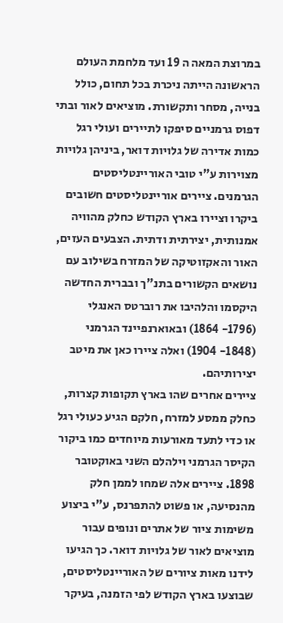במרוצת המאה ה 19 ועד מלחמת העולם הראשונה הייתה ניכרת בכל תחום, כולל בנייה, מסחר ותקשורת. מוציאים לאור ובתי דפוס גרמניים סיפקו לתיירים ועולי רגל כמות אדירה של גלויות דואר, ביניהן גלויות מצוירות ע"י טובי האוריינטליסטים הגרמנים. ציירים אוריינטליסטים חשובים ביקרו וציירו בארץ הקודש כחלק מהוויה אמנותית, יצירתית ודתית. הצבעים העזים, האור והאקזוטיקה של המזרח בשילוב עם נושאים הקשורים בתנ"ך ובברית החדשה היקסמו והלהיבו את רוברטס האנגלי (1796- 1864) ובאוארנפיינד הגרמני (1848- 1904) ואלה ציירו כאן את מיטב יצירותיהם.
ציירים אחרים שהו בארץ תקופות קצרות, כחלק ממסע למזרח, חלקם הגיע כעולי רגל או כדי לתעד מאורעות מיוחדים כמו ביקור הקיסר הגרמני וילהלם השני באוקטובר 1898. ציירים אלה שמחו לממן חלק מהנסיעה, או פשוט להתפרנס, ע"י ביצוע משימות ציור של אתרים ונופים עבור מוציאים לאור של גלויות דואר. כך הגיעו לידנו מאות ציורים של האוריינטליסטים, שבוצעו בארץ הקודש לפי הזמנה, בעיקר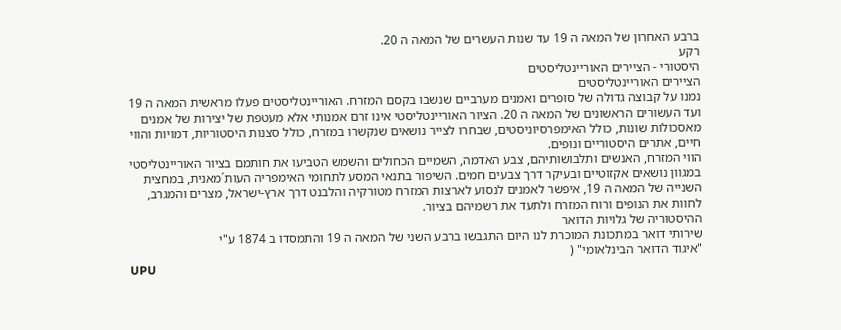ברבע האחרון של המאה ה 19 עד שנות העשרים של המאה ה 20.
רקע
היסטורי - הציירים האוריינטליסטים
הציירים האוריינטליסטים
נמנו על קבוצה גדולה של סופרים ואמנים מערביים שנשבו בקסם המזרח. האוריינטליסטים פעלו מראשית המאה ה 19 ועד העשורים הראשונים של המאה ה 20. הציור האוריינטליסטי אינו זרם אמנותי אלא מעטפת של יצירות של אמנים מאסכולות שונות, כולל האימפרסיוניסטים, שבחרו לצייר נושאים שנקשרו במזרח, כולל סצנות היסטוריות, דמויות והווי חיים, אתרים היסטוריים ונופים.
הווי המזרח, האנשים ותלבושותיהם, צבע האדמה, השמיים הכחולים והשמש הטביעו את חותמם בציור האוריינטליסטי במגוון נושאים אקזוטיים ובעיקר דרך צבעים חמים. השיפור בתנאי המסע לתחומי האימפריה העות´מאנית, במחצית השנייה של המאה ה 19, איפשר לאמנים לנסוע לארצות המזרח מטורקיה והלבנט דרך ארץ-ישראל, מצרים והמגרב, לחוות את הנופים ורוח המזרח ולתעד את רשמיהם בציור.
ההיסטוריה של גלויות הדואר
שירותי דואר במתכונת המוכרת לנו היום התגבשו ברבע השני של המאה ה 19 והתמסדו ב 1874 ע"י
"איגוד הדואר הבינלאומי" (
UPU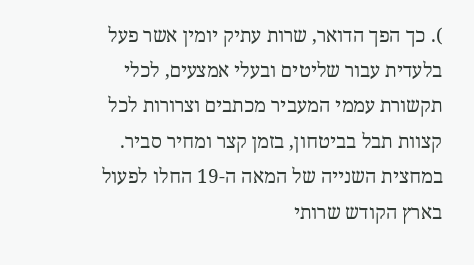). כך הפך הדואר, שרות עתיק יומין אשר פעל בלעדית עבור שליטים ובעלי אמצעים, לכלי תקשורת עממי המעביר מכתבים וצרורות לכל קצוות תבל בביטחון, בזמן קצר ומחיר סביר.
במחצית השנייה של המאה ה-19 החלו לפעול בארץ הקודש שרותי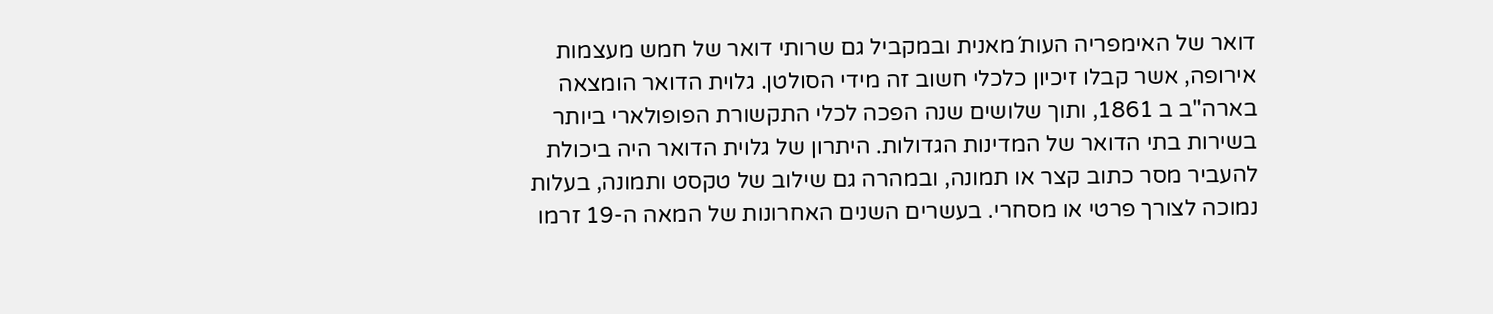דואר של האימפריה העות´מאנית ובמקביל גם שרותי דואר של חמש מעצמות אירופה, אשר קבלו זיכיון כלכלי חשוב זה מידי הסולטן. גלוית הדואר הומצאה בארה"ב ב 1861, ותוך שלושים שנה הפכה לכלי התקשורת הפופולארי ביותר בשירות בתי הדואר של המדינות הגדולות. היתרון של גלוית הדואר היה ביכולת להעביר מסר כתוב קצר או תמונה, ובמהרה גם שילוב של טקסט ותמונה, בעלות נמוכה לצורך פרטי או מסחרי. בעשרים השנים האחרונות של המאה ה-19 זרמו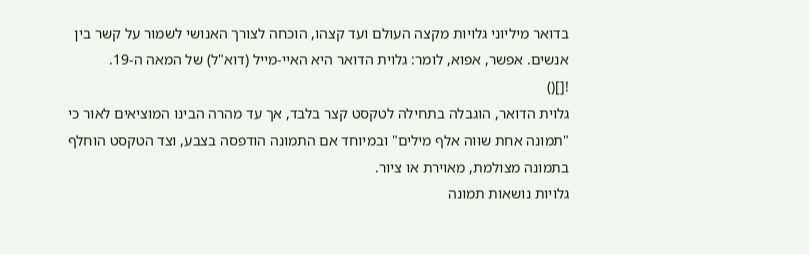בדואר מיליוני גלויות מקצה העולם ועד קצהו, הוכחה לצורך האנושי לשמור על קשר בין אנשים. אפשר, אפוא, לומר: גלוית הדואר היא האיי-מייל (דוא"ל) של המאה ה-19.
![]()
גלוית הדואר, הוגבלה בתחילה לטקסט קצר בלבד, אך עד מהרה הבינו המוציאים לאור כי "תמונה אחת שווה אלף מילים" ובמיוחד אם התמונה הודפסה בצבע, וצד הטקסט הוחלף בתמונה מצולמת, מאוירת או ציור.
גלויות נושאות תמונה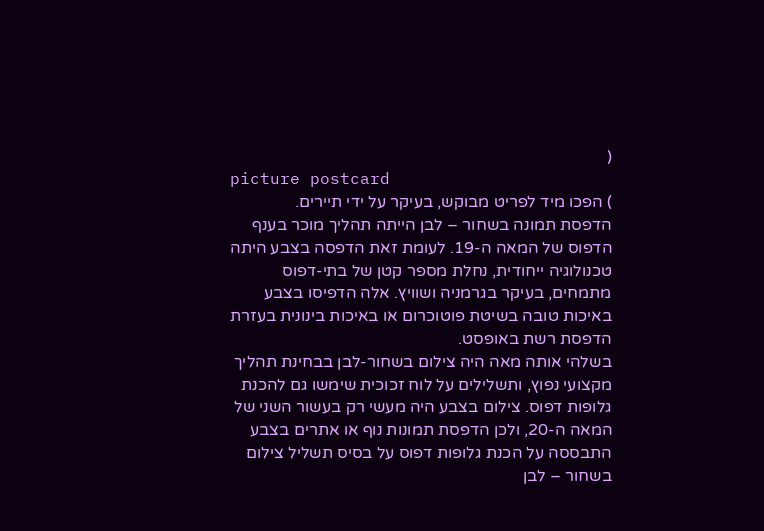(
picture postcard
) הפכו מיד לפריט מבוקש, בעיקר על ידי תיירים.
הדפסת תמונה בשחור – לבן הייתה תהליך מוכר בענף הדפוס של המאה ה-19. לעומת זאת הדפסה בצבע היתה טכנולוגיה ייחודית, נחלת מספר קטן של בתי-דפוס מתמחים, בעיקר בגרמניה ושוויץ. אלה הדפיסו בצבע באיכות טובה בשיטת פוטוכרום או באיכות בינונית בעזרת הדפסת רשת באופסט.
בשלהי אותה מאה היה צילום בשחור-לבן בבחינת תהליך מקצועי נפוץ, ותשלילים על לוח זכוכית שימשו גם להכנת גלופות דפוס. צילום בצבע היה מעשי רק בעשור השני של המאה ה-20, ולכן הדפסת תמונות נוף או אתרים בצבע התבססה על הכנת גלופות דפוס על בסיס תשליל צילום בשחור – לבן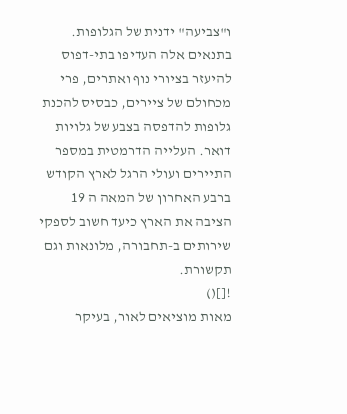ו"צביעה" ידנית של הגלופות. בתנאים אלה העדיפו בתי-דפוס להיעזר בציורי נוף ואתרים, פרי מכחולם של ציירים, כבסיס להכנת גלופות להדפסה בצבע של גלויות דואר. העלייה הדרמטית במספר התיירים ועולי הרגל לארץ הקודש ברבע האחרון של המאה ה 19 הציבה את הארץ כיעד חשוב לספקי שירותים ב-תחבורה, מלונאות וגם תקשורת.
![]()
מאות מוציאים לאור, בעיקר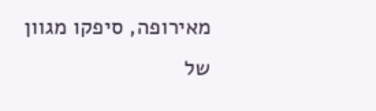מאירופה, סיפקו מגוון של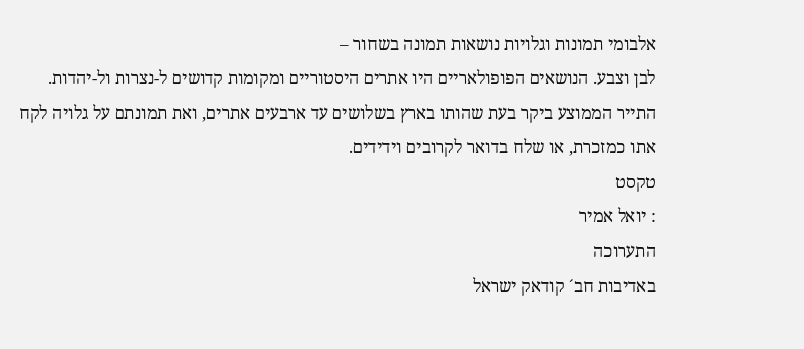אלבומי תמונות וגלויות נושאות תמונה בשחור –
לבן וצבע. הנושאים הפופולאריים היו אתרים היסטוריים ומקומות קדושים ל-נצרות ול-יהדות. התייר הממוצע ביקר בעת שהותו בארץ בשלושים עד ארבעים אתרים, ואת תמונתם על גלויה לקח אתו כמזכרת, או שלח בדואר לקרובים וידידים.
טקסט
: יואל אמיר
התערוכה
באדיבות חב´ קודאק ישראל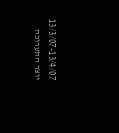13/3/07-13/4/07
יוצר התערוכה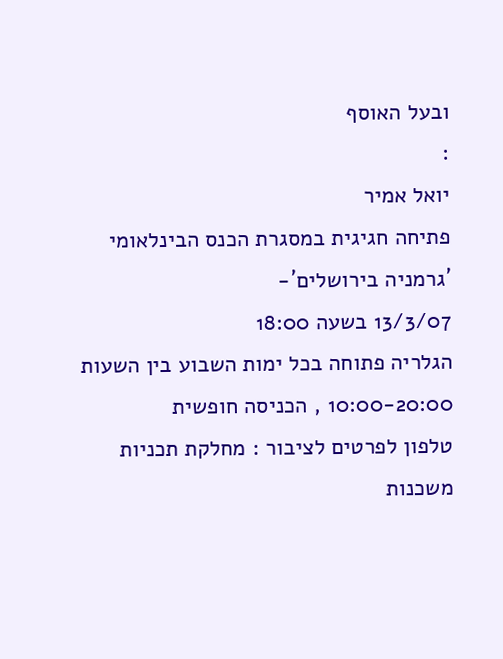ובעל האוסף
:
יואל אמיר
פתיחה חגיגית במסגרת הכנס הבינלאומי
´גרמניה בירושלים´-
13/3/07 בשעה 18:00
הגלריה פתוחה בכל ימות השבוע בין השעות 10:00-20:00 , הכניסה חופשית
טלפון לפרטים לציבור : מחלקת תכניות משכנות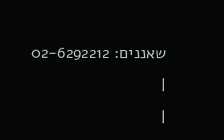שאננים: 02-6292212
|
|